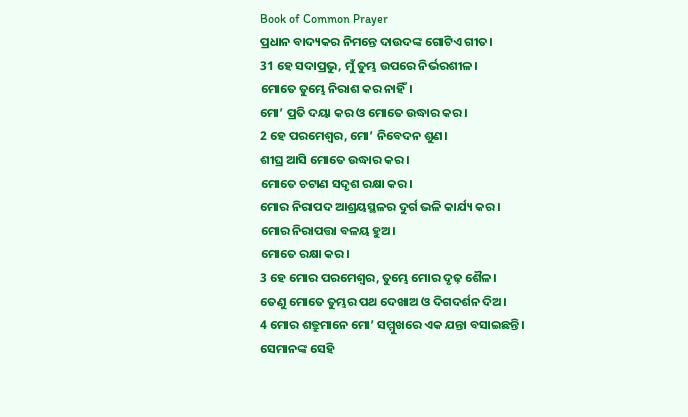Book of Common Prayer
ପ୍ରଧାନ ବାଦ୍ୟକର ନିମନ୍ତେ ଦାଉଦଙ୍କ ଗୋଟିଏ ଗୀତ।
31 ହେ ସଦାପ୍ରଭୁ, ମୁଁ ତୁମ୍ଭ ଉପରେ ନିର୍ଭରଶୀଳ।
ମୋତେ ତୁମ୍ଭେ ନିରାଶ କର ନାହିଁ।
ମୋ’ ପ୍ରତି ଦୟା କର ଓ ମୋତେ ଉଦ୍ଧାର କର।
2 ହେ ପରମେଶ୍ୱର, ମୋ’ ନିବେଦନ ଶୁଣ।
ଶୀଘ୍ର ଆସି ମୋତେ ଉଦ୍ଧାର କର।
ମୋତେ ଚଟାଣ ସଦୃଶ ରକ୍ଷା କର।
ମୋର ନିରାପଦ ଆଶ୍ରୟସ୍ଥଳର ଦୁର୍ଗ ଭଳି କାର୍ଯ୍ୟ କର।
ମୋର ନିରାପତ୍ତା ବଳୟ ହୁଅ।
ମୋତେ ରକ୍ଷା କର।
3 ହେ ମୋର ପରମେଶ୍ୱର, ତୁମ୍ଭେ ମୋର ଦୃଢ଼ ଶୈଳ।
ତେଣୁ ମୋତେ ତୁମ୍ଭର ପଥ ଦେଖାଅ ଓ ଦିଗଦର୍ଶନ ଦିଅ।
4 ମୋର ଶତ୍ରୁମାନେ ମୋ’ ସମ୍ମୁଖରେ ଏକ ଯନ୍ତା ବସାଇଛନ୍ତି।
ସେମାନଙ୍କ ସେହି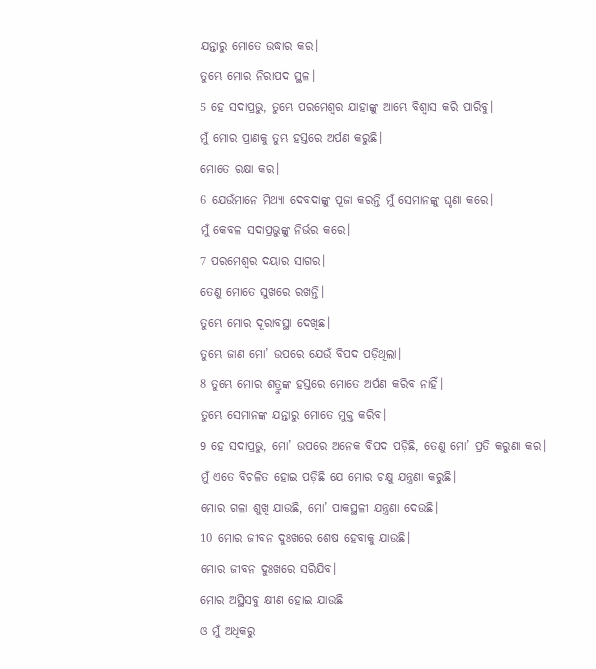ଯନ୍ତାରୁ ମୋତେ ଉଦ୍ଧାର କର।
ତୁମ୍ଭେ ମୋର ନିରାପଦ ସ୍ଥଳ।
5 ହେ ସଦାପ୍ରଭୁ, ତୁମ୍ଭେ ପରମେଶ୍ୱର ଯାହାଙ୍କୁ ଆମ୍ଭେ ବିଶ୍ୱାସ କରି ପାରିବୁ।
ମୁଁ ମୋର ପ୍ରାଣକୁ ତୁମ୍ଭ ହସ୍ତରେ ଅର୍ପଣ କରୁଛି।
ମୋତେ ରକ୍ଷା କର।
6 ଯେଉଁମାନେ ମିଥ୍ୟା ଦେବଦାଙ୍କୁ ପୂଜା କରନ୍ତି ମୁଁ ସେମାନଙ୍କୁ ଘୃଣା କରେ।
ମୁଁ କେବଳ ସଦାପ୍ରଭୁଙ୍କୁ ନିର୍ଭର କରେ।
7 ପରମେଶ୍ୱର ଦୟାର ସାଗର।
ତେଣୁ ମୋତେ ସୁଖରେ ରଖନ୍ତି।
ତୁମ୍ଭେ ମୋର ଦୂରାବସ୍ଥା ଦେଖିଛ।
ତୁମ୍ଭେ ଜାଣ ମୋ’ ଉପରେ ଯେଉଁ ବିପଦ ପଡ଼ିଥିଲା।
8 ତୁମ୍ଭେ ମୋର ଶତ୍ରୁଙ୍କ ହସ୍ତରେ ମୋତେ ଅର୍ପଣ କରିବ ନାହିଁ।
ତୁମ୍ଭେ ସେମାନଙ୍କ ଯନ୍ତାରୁ ମୋତେ ମୁକ୍ତ କରିବ।
9 ହେ ସଦାପ୍ରଭୁ, ମୋ’ ଉପରେ ଅନେକ ବିପଦ ପଡ଼ିଛି, ତେଣୁ ମୋ’ ପ୍ରତି କରୁଣା କର।
ମୁଁ ଏତେ ବିଚଳିତ ହୋଇ ପଡ଼ିଛି ଯେ ମୋର ଚକ୍ଷୁ ଯନ୍ତ୍ରଣା କରୁଛି।
ମୋର ଗଳା ଶୁଖି ଯାଉଛି, ମୋ’ ପାକସ୍ଥଳୀ ଯନ୍ତ୍ରଣା ଦେଉଛି।
10 ମୋର ଜୀବନ ଦୁଃଖରେ ଶେଷ ହେବାକୁ ଯାଉଛି।
ମୋର ଜୀବନ ଦୁଃଖରେ ସରିଯିବ।
ମୋର ଅସ୍ଥିସବୁ କ୍ଷୀଣ ହୋଇ ଯାଉଛି
ଓ ମୁଁ ଅଧିକରୁ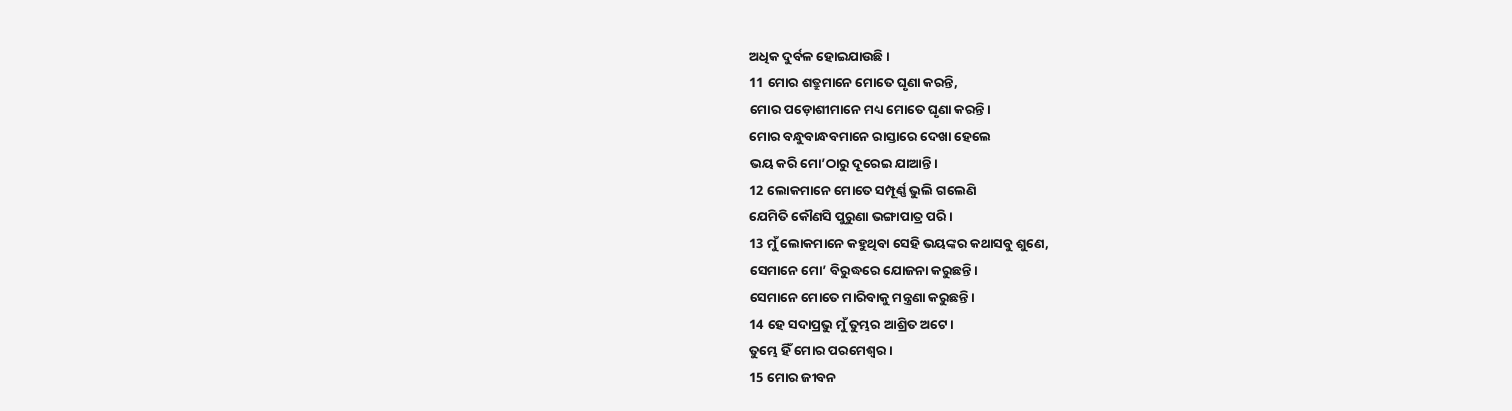ଅଧିକ ଦୁର୍ବଳ ହୋଇଯାଉଛି।
11 ମୋର ଶତ୍ରୁମାନେ ମୋତେ ଘୃଣା କରନ୍ତି,
ମୋର ପଡ଼ୋଶୀମାନେ ମଧ୍ୟ ମୋତେ ଘୃଣା କରନ୍ତି।
ମୋର ବନ୍ଧୁବାନ୍ଧବମାନେ ରାସ୍ତାରେ ଦେଖା ହେଲେ
ଭୟ କରି ମୋ’ଠାରୁ ଦୂରେଇ ଯାଆନ୍ତି।
12 ଲୋକମାନେ ମୋତେ ସମ୍ପୂର୍ଣ୍ଣ ଭୁଲି ଗଲେଣି
ଯେମିତି କୌଣସି ପୁରୁଣା ଭଙ୍ଗାପାତ୍ର ପରି।
13 ମୁଁ ଲୋକମାନେ କହୁଥିବା ସେହି ଭୟଙ୍କର କଥାସବୁ ଶୁଣେ,
ସେମାନେ ମୋ’ ବିରୁଦ୍ଧରେ ଯୋଜନା କରୁଛନ୍ତି।
ସେମାନେ ମୋତେ ମାରିବାକୁ ମନ୍ତ୍ରଣା କରୁଛନ୍ତି।
14 ହେ ସଦାପ୍ରଭୁ ମୁଁ ତୁମ୍ଭର ଆଶ୍ରିତ ଅଟେ।
ତୁମ୍ଭେ ହିଁ ମୋର ପରମେଶ୍ୱର।
15 ମୋର ଜୀବନ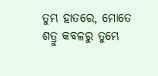ତୁମ୍ଭ ହାତରେ, ମୋତେ ଶତ୍ରୁ କବଳରୁ ତୁମ୍ଭେ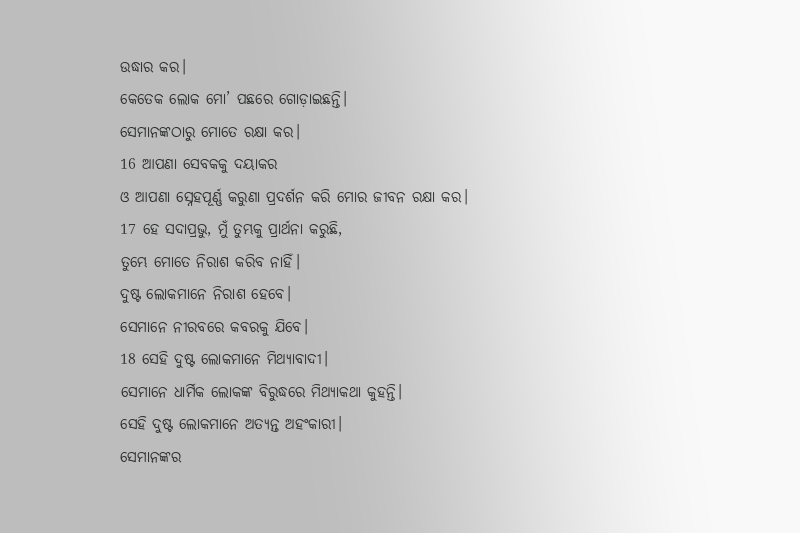ଉଦ୍ଧାର କର।
କେତେକ ଲୋକ ମୋ’ ପଛରେ ଗୋଡ଼ାଇଛନ୍ତି।
ସେମାନଙ୍କଠାରୁ ମୋତେ ରକ୍ଷା କର।
16 ଆପଣା ସେବକକୁ ଦୟାକର
ଓ ଆପଣା ସ୍ନେହପୂର୍ଣ୍ଣ କରୁଣା ପ୍ରଦର୍ଶନ କରି ମୋର ଜୀବନ ରକ୍ଷା କର।
17 ହେ ସଦାପ୍ରଭୁ, ମୁଁ ତୁମ୍ଭକୁ ପ୍ରାର୍ଥନା କରୁଛି,
ତୁମ୍ଭେ ମୋତେ ନିରାଶ କରିବ ନାହିଁ।
ଦୁଷ୍ଟ ଲୋକମାନେ ନିରାଶ ହେବେ।
ସେମାନେ ନୀରବରେ କବରକୁ ଯିବେ।
18 ସେହି ଦୁଷ୍ଟ ଲୋକମାନେ ମିଥ୍ୟାବାଦୀ।
ସେମାନେ ଧାର୍ମିକ ଲୋକଙ୍କ ବିରୁଦ୍ଧରେ ମିଥ୍ୟାକଥା କୁହନ୍ତି।
ସେହି ଦୁଷ୍ଟ ଲୋକମାନେ ଅତ୍ୟନ୍ତ ଅହଂକାରୀ।
ସେମାନଙ୍କର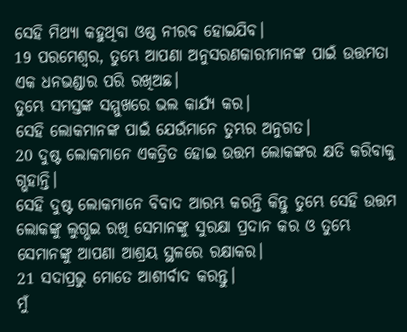ସେହି ମିଥ୍ୟା କହୁଥିବା ଓଷ୍ଠ ନୀରବ ହୋଇଯିବ।
19 ପରମେଶ୍ୱର, ତୁମ୍ଭେ ଆପଣା ଅନୁସରଣକାରୀମାନଙ୍କ ପାଇଁ ଉତ୍ତମତା ଏକ ଧନଭଣ୍ଡାର ପରି ରଖିଅଛ।
ତୁମ୍ଭେ ସମସ୍ତଙ୍କ ସମ୍ମୁଖରେ ଭଲ କାର୍ଯ୍ୟ କର।
ସେହି ଲୋକମାନଙ୍କ ପାଇଁ ଯେଉଁମାନେ ତୁମ୍ଭର ଅନୁଗତ।
20 ଦୁଷ୍ଟ ଲୋକମାନେ ଏକତ୍ରିତ ହୋଇ ଉତ୍ତମ ଲୋକଙ୍କର କ୍ଷତି କରିବାକୁ ଗ୍ଭହାନ୍ତି।
ସେହି ଦୁଷ୍ଟ ଲୋକମାନେ ବିବାଦ ଆରମ୍ଭ କରନ୍ତି କିନ୍ତୁ ତୁମ୍ଭେ ସେହି ଉତ୍ତମ ଲୋକଙ୍କୁ ଲୁଗ୍ଭଇ ରଖି ସେମାନଙ୍କୁ ସୁରକ୍ଷା ପ୍ରଦାନ କର ଓ ତୁମ୍ଭେ ସେମାନଙ୍କୁ ଆପଣା ଆଶ୍ରୟ ସ୍ଥଳରେ ରକ୍ଷାକର।
21 ସଦାପ୍ରଭୁ ମୋତେ ଆଶୀର୍ବାଦ କରନ୍ତୁ।
ମୁଁ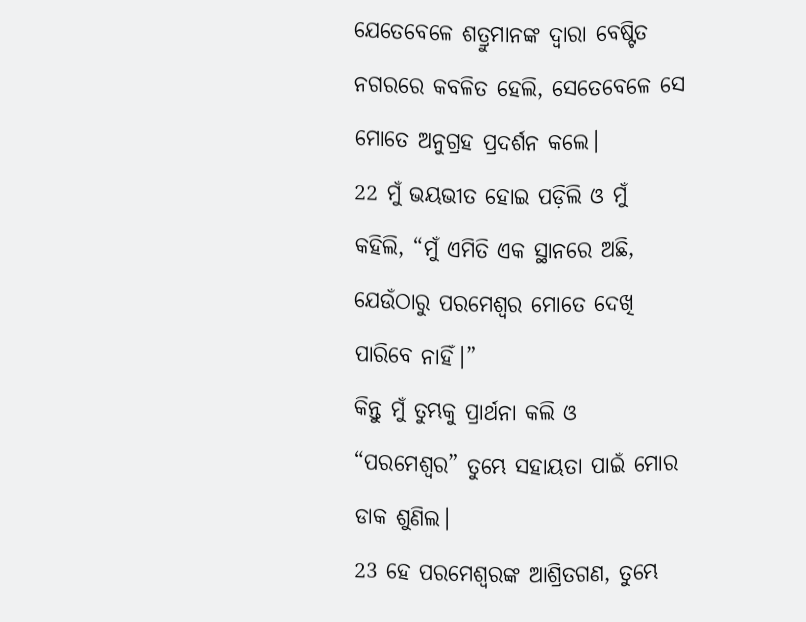ଯେତେବେଳେ ଶତ୍ରୁମାନଙ୍କ ଦ୍ୱାରା ବେଷ୍ଟିତ ନଗରରେ କବଳିତ ହେଲି, ସେତେବେଳେ ସେ ମୋତେ ଅନୁଗ୍ରହ ପ୍ରଦର୍ଶନ କଲେ।
22 ମୁଁ ଭୟଭୀତ ହୋଇ ପଡ଼ିଲି ଓ ମୁଁ କହିଲି, “ମୁଁ ଏମିତି ଏକ ସ୍ଥାନରେ ଅଛି, ଯେଉଁଠାରୁ ପରମେଶ୍ୱର ମୋତେ ଦେଖି ପାରିବେ ନାହିଁ।”
କିନ୍ତୁ ମୁଁ ତୁମ୍ଭକୁ ପ୍ରାର୍ଥନା କଲି ଓ “ପରମେଶ୍ୱର” ତୁମ୍ଭେ ସହାୟତା ପାଇଁ ମୋର ଡାକ ଶୁଣିଲ।
23 ହେ ପରମେଶ୍ୱରଙ୍କ ଆଶ୍ରିତଗଣ, ତୁମ୍ଭେ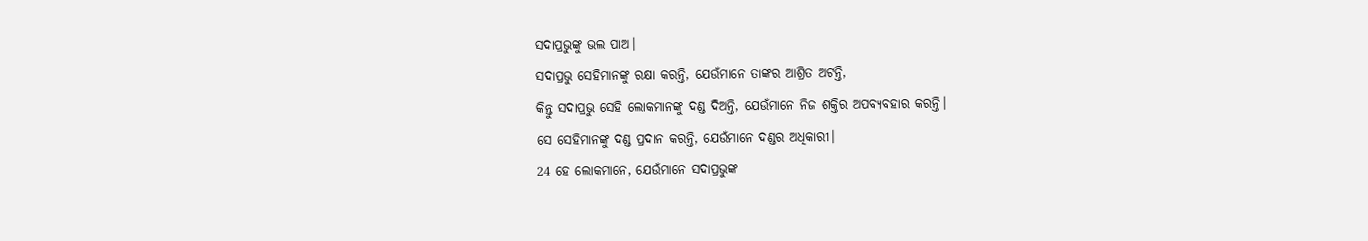ସଦାପ୍ରଭୁଙ୍କୁ ଭଲ ପାଅ।
ସଦାପ୍ରଭୁ ସେହିମାନଙ୍କୁ ରକ୍ଷା କରନ୍ତି, ଯେଉଁମାନେ ତାଙ୍କର ଆଶ୍ରିତ ଅଟନ୍ତି,
କିନ୍ତୁ ସଦାପ୍ରଭୁ ସେହି ଲୋକମାନଙ୍କୁ ଦଣ୍ଡ ଦିଅନ୍ତି, ଯେଉଁମାନେ ନିଜ ଶକ୍ତିର ଅପବ୍ୟବହାର କରନ୍ତି।
ସେ ସେହିମାନଙ୍କୁ ଦଣ୍ଡ ପ୍ରଦାନ କରନ୍ତି, ଯେଉଁମାନେ ଦଣ୍ଡର ଅଧିକାରୀ।
24 ହେ ଲୋକମାନେ, ଯେଉଁମାନେ ସଦାପ୍ରଭୁଙ୍କ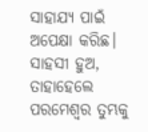ସାହାଯ୍ୟ ପାଇଁ ଅପେକ୍ଷା କରିଛ।
ସାହସୀ ହୁଅ, ତାହାହେଲେ ପରମେଶ୍ୱର ତୁମ୍ଭକୁ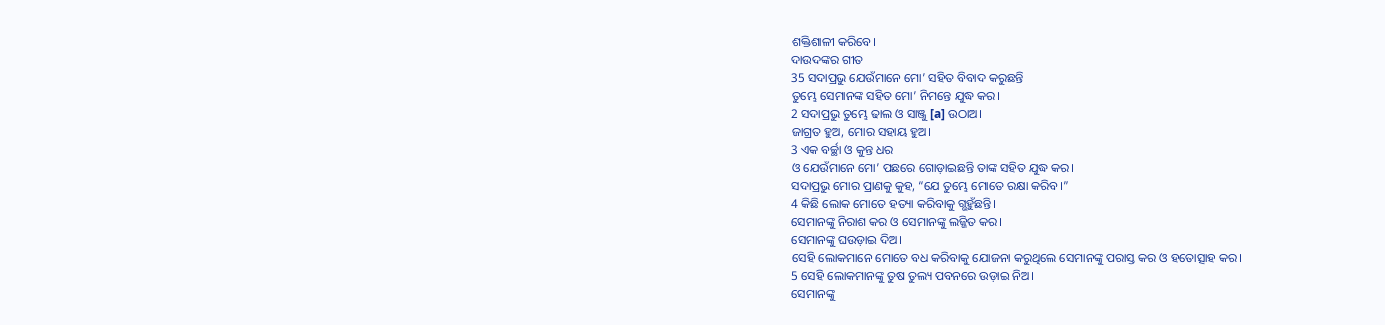ଶକ୍ତିଶାଳୀ କରିବେ।
ଦାଉଦଙ୍କର ଗୀତ
35 ସଦାପ୍ରଭୁ ଯେଉଁମାନେ ମୋ’ ସହିତ ବିବାଦ କରୁଛନ୍ତି
ତୁମ୍ଭେ ସେମାନଙ୍କ ସହିତ ମୋ’ ନିମନ୍ତେ ଯୁଦ୍ଧ କର।
2 ସଦାପ୍ରଭୁ ତୁମ୍ଭେ ଢାଲ ଓ ସାଞ୍ଜୁ [a] ଉଠାଅ।
ଜାଗ୍ରତ ହୁଅ, ମୋର ସହାୟ ହୁଅ।
3 ଏକ ବର୍ଚ୍ଛା ଓ କୁନ୍ତ ଧର
ଓ ଯେଉଁମାନେ ମୋ’ ପଛରେ ଗୋଡ଼ାଇଛନ୍ତି ତାଙ୍କ ସହିତ ଯୁଦ୍ଧ କର।
ସଦାପ୍ରଭୁ ମୋର ପ୍ରାଣକୁ କୁହ, “ଯେ ତୁମ୍ଭେ ମୋତେ ରକ୍ଷା କରିବ।”
4 କିଛି ଲୋକ ମୋତେ ହତ୍ୟା କରିବାକୁ ଗ୍ଭହୁଁଛନ୍ତି।
ସେମାନଙ୍କୁ ନିରାଶ କର ଓ ସେମାନଙ୍କୁ ଲଜ୍ଜିତ କର।
ସେମାନଙ୍କୁ ଘଉଡ଼ାଇ ଦିଅ।
ସେହି ଲୋକମାନେ ମୋତେ ବଧ କରିବାକୁ ଯୋଜନା କରୁଥିଲେ ସେମାନଙ୍କୁ ପରାସ୍ତ କର ଓ ହତୋତ୍ସାହ କର।
5 ସେହି ଲୋକମାନଙ୍କୁ ତୁଷ ତୁଲ୍ୟ ପବନରେ ଉଡ଼ାଇ ନିଅ।
ସେମାନଙ୍କୁ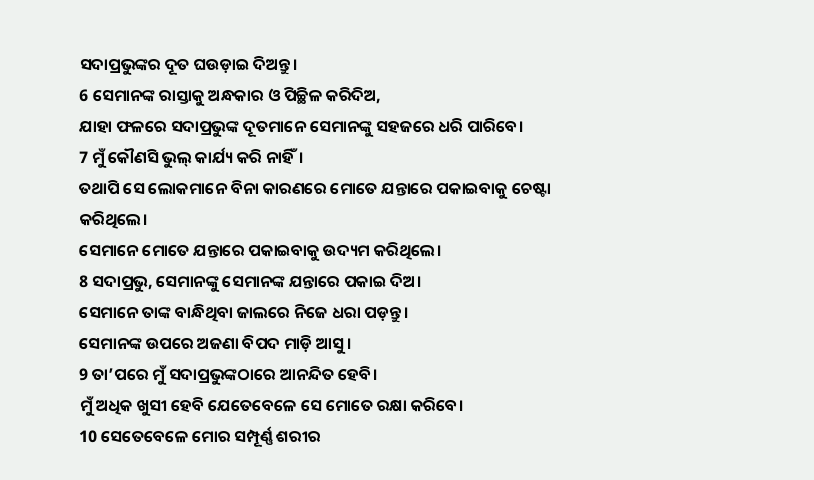ସଦାପ୍ରଭୁଙ୍କର ଦୂତ ଘଉଡ଼ାଇ ଦିଅନ୍ତୁ।
6 ସେମାନଙ୍କ ରାସ୍ତାକୁ ଅନ୍ଧକାର ଓ ପିଚ୍ଛିଳ କରିଦିଅ,
ଯାହା ଫଳରେ ସଦାପ୍ରଭୁଙ୍କ ଦୂତମାନେ ସେମାନଙ୍କୁ ସହଜରେ ଧରି ପାରିବେ।
7 ମୁଁ କୌଣସି ଭୁଲ୍ କାର୍ଯ୍ୟ କରି ନାହିଁ।
ତଥାପି ସେ ଲୋକମାନେ ବିନା କାରଣରେ ମୋତେ ଯନ୍ତାରେ ପକାଇବାକୁ ଚେଷ୍ଟା କରିଥିଲେ।
ସେମାନେ ମୋତେ ଯନ୍ତାରେ ପକାଇବାକୁ ଉଦ୍ୟମ କରିଥିଲେ।
8 ସଦାପ୍ରଭୁ, ସେମାନଙ୍କୁ ସେମାନଙ୍କ ଯନ୍ତାରେ ପକାଇ ଦିଅ।
ସେମାନେ ତାଙ୍କ ବାନ୍ଧିଥିବା ଜାଲରେ ନିଜେ ଧରା ପଡ଼ନ୍ତୁ।
ସେମାନଙ୍କ ଉପରେ ଅଜଣା ବିପଦ ମାଡ଼ି ଆସୁ।
9 ତା’ପରେ ମୁଁ ସଦାପ୍ରଭୁଙ୍କଠାରେ ଆନନ୍ଦିତ ହେବି।
ମୁଁ ଅଧିକ ଖୁସୀ ହେବି ଯେତେବେଳେ ସେ ମୋତେ ରକ୍ଷା କରିବେ।
10 ସେତେବେଳେ ମୋର ସମ୍ପୂର୍ଣ୍ଣ ଶରୀର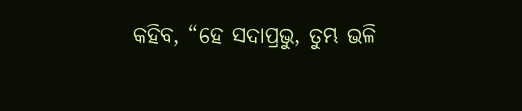କହିବ, “ହେ ସଦାପ୍ରଭୁ, ତୁମ୍ଭ ଭଳି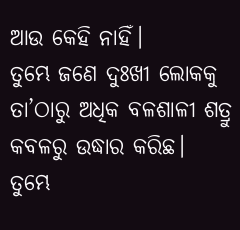ଆଉ କେହି ନାହିଁ।
ତୁମ୍ଭେ ଜଣେ ଦୁଃଖୀ ଲୋକକୁ ତା’ଠାରୁ ଅଧିକ ବଳଶାଳୀ ଶତ୍ରୁ କବଳରୁ ଉଦ୍ଧାର କରିଛ।
ତୁମ୍ଭେ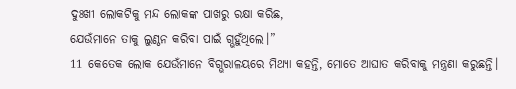ଦୁଃଖୀ ଲୋକଟିକୁ ମନ୍ଦ ଲୋକଙ୍କ ପାଖରୁ ରକ୍ଷା କରିଛ,
ଯେଉଁମାନେ ତାକୁ ଲୁଣ୍ଠନ କରିବା ପାଇଁ ଗ୍ଭହୁଁଥିଲେ।”
11 କେତେକ ଲୋକ ଯେଉଁମାନେ ବିଗ୍ଭରାଳୟରେ ମିଥ୍ୟା କହନ୍ତି, ମୋତେ ଆଘାତ କରିବାକୁ ମନ୍ତ୍ରଣା କରୁଛନ୍ତି।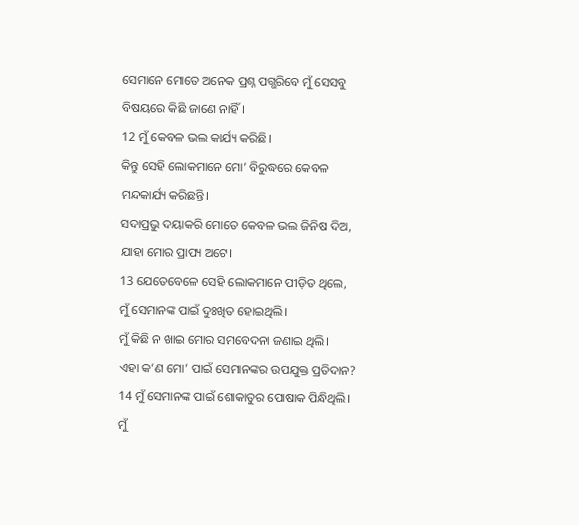ସେମାନେ ମୋତେ ଅନେକ ପ୍ରଶ୍ନ ପଗ୍ଭରିବେ ମୁଁ ସେସବୁ ବିଷୟରେ କିଛି ଜାଣେ ନାହିଁ।
12 ମୁଁ କେବଳ ଭଲ କାର୍ଯ୍ୟ କରିଛି।
କିନ୍ତୁ ସେହି ଲୋକମାନେ ମୋ’ ବିରୁଦ୍ଧରେ କେବଳ ମନ୍ଦକାର୍ଯ୍ୟ କରିଛନ୍ତି।
ସଦାପ୍ରଭୁ ଦୟାକରି ମୋତେ କେବଳ ଭଲ ଜିନିଷ ଦିଅ, ଯାହା ମୋର ପ୍ରାପ୍ୟ ଅଟେ।
13 ଯେତେବେଳେ ସେହି ଲୋକମାନେ ପୀଡ଼ିତ ଥିଲେ, ମୁଁ ସେମାନଙ୍କ ପାଇଁ ଦୁଃଖିତ ହୋଇଥିଲି।
ମୁଁ କିଛି ନ ଖାଇ ମୋର ସମବେଦନା ଜଣାଇ ଥିଲି।
ଏହା କ’ଣ ମୋ’ ପାଇଁ ସେମାନଙ୍କର ଉପଯୁକ୍ତ ପ୍ରତିଦାନ?
14 ମୁଁ ସେମାନଙ୍କ ପାଇଁ ଶୋକାତୁର ପୋଷାକ ପିନ୍ଧିଥିଲି।
ମୁଁ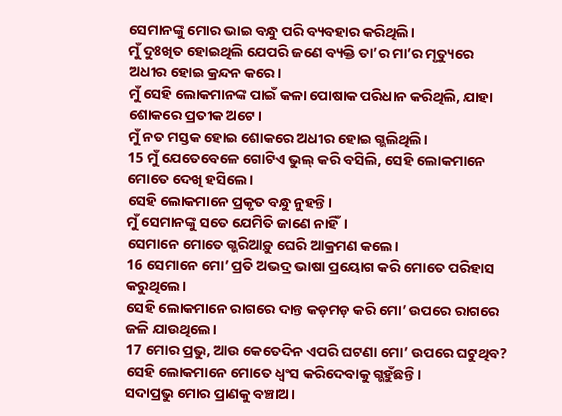ସେମାନଙ୍କୁ ମୋର ଭାଇ ବନ୍ଧୁ ପରି ବ୍ୟବହାର କରିଥିଲି।
ମୁଁ ଦୁଃଖିତ ହୋଇଥିଲି ଯେପରି ଜଣେ ବ୍ୟକ୍ତି ତା’ର ମା’ର ମୃତ୍ୟୁରେ ଅଧୀର ହୋଇ କ୍ରନ୍ଦନ କରେ।
ମୁଁ ସେହି ଲୋକମାନଙ୍କ ପାଇଁ କଳା ପୋଷାକ ପରିଧାନ କରିଥିଲି, ଯାହା ଶୋକରେ ପ୍ରତୀକ ଅଟେ।
ମୁଁ ନତ ମସ୍ତକ ହୋଇ ଶୋକରେ ଅଧୀର ହୋଇ ଗ୍ଭଲିଥିଲି।
15 ମୁଁ ଯେତେବେଳେ ଗୋଟିଏ ଭୁଲ୍ କରି ବସିଲି, ସେହି ଲୋକମାନେ ମୋତେ ଦେଖି ହସିଲେ।
ସେହି ଲୋକମାନେ ପ୍ରକୃତ ବନ୍ଧୁ ନୁହନ୍ତି।
ମୁଁ ସେମାନଙ୍କୁ ସତେ ଯେମିତି ଜାଣେ ନାହିଁ।
ସେମାନେ ମୋତେ ଗ୍ଭରିଆଡ଼ୁ ଘେରି ଆକ୍ରମଣ କଲେ।
16 ସେମାନେ ମୋ’ ପ୍ରତି ଅଭଦ୍ର ଭାଷା ପ୍ରୟୋଗ କରି ମୋତେ ପରିହାସ କରୁଥିଲେ।
ସେହି ଲୋକମାନେ ରାଗରେ ଦାନ୍ତ କଡ଼ମଡ଼ କରି ମୋ’ ଉପରେ ରାଗରେ ଜଳି ଯାଉଥିଲେ।
17 ମୋର ପ୍ରଭୁ, ଆଉ କେତେଦିନ ଏପରି ଘଟଣା ମୋ’ ଉପରେ ଘଟୁଥିବ?
ସେହି ଲୋକମାନେ ମୋତେ ଧ୍ୱଂସ କରିଦେବାକୁ ଗ୍ଭହୁଁଛନ୍ତି।
ସଦାପ୍ରଭୁ ମୋର ପ୍ରାଣକୁ ବଞ୍ଚାଅ।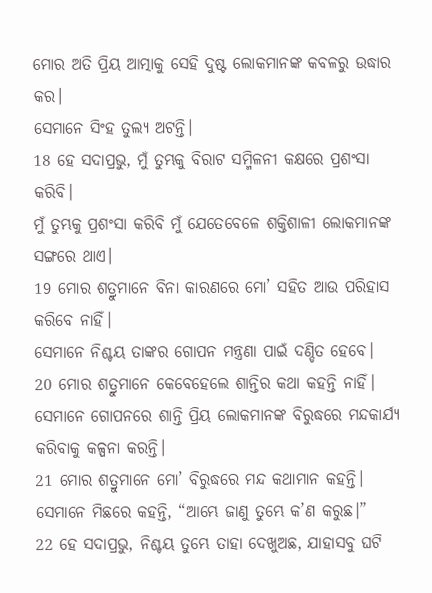ମୋର ଅତି ପ୍ରିୟ ଆତ୍ମାକୁ ସେହି ଦୁଷ୍ଟ ଲୋକମାନଙ୍କ କବଳରୁ ଉଦ୍ଧାର କର।
ସେମାନେ ସିଂହ ତୁଲ୍ୟ ଅଟନ୍ତି।
18 ହେ ସଦାପ୍ରଭୁ, ମୁଁ ତୁମ୍ଭକୁ ବିରାଟ ସମ୍ମିଳନୀ କକ୍ଷରେ ପ୍ରଶଂସା କରିବି।
ମୁଁ ତୁମ୍ଭକୁ ପ୍ରଶଂସା କରିବି ମୁଁ ଯେତେବେଳେ ଶକ୍ତିଶାଳୀ ଲୋକମାନଙ୍କ ସଙ୍ଗରେ ଥାଏ।
19 ମୋର ଶତ୍ରୁମାନେ ବିନା କାରଣରେ ମୋ’ ସହିତ ଆଉ ପରିହାସ କରିବେ ନାହିଁ।
ସେମାନେ ନିଶ୍ଚୟ ତାଙ୍କର ଗୋପନ ମନ୍ତ୍ରଣା ପାଇଁ ଦଣ୍ଡିତ ହେବେ।
20 ମୋର ଶତ୍ରୁମାନେ କେବେହେଲେ ଶାନ୍ତିର କଥା କହନ୍ତି ନାହିଁ।
ସେମାନେ ଗୋପନରେ ଶାନ୍ତି ପ୍ରିୟ ଲୋକମାନଙ୍କ ବିରୁଦ୍ଧରେ ମନ୍ଦକାର୍ଯ୍ୟ କରିବାକୁ କଳ୍ପନା କରନ୍ତି।
21 ମୋର ଶତ୍ରୁମାନେ ମୋ’ ବିରୁଦ୍ଧରେ ମନ୍ଦ କଥାମାନ କହନ୍ତି।
ସେମାନେ ମିଛରେ କହନ୍ତି, “ଆମ୍ଭେ ଜାଣୁ ତୁମ୍ଭେ କ’ଣ କରୁଛ।”
22 ହେ ସଦାପ୍ରଭୁ, ନିଶ୍ଚୟ ତୁମ୍ଭେ ତାହା ଦେଖୁଅଛ, ଯାହାସବୁ ଘଟି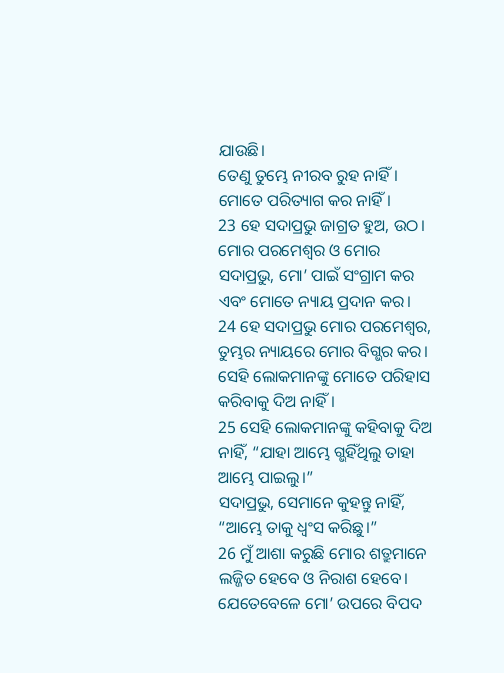ଯାଉଛି।
ତେଣୁ ତୁମ୍ଭେ ନୀରବ ରୁହ ନାହିଁ।
ମୋତେ ପରିତ୍ୟାଗ କର ନାହିଁ।
23 ହେ ସଦାପ୍ରଭୁ ଜାଗ୍ରତ ହୁଅ, ଉଠ।
ମୋର ପରମେଶ୍ୱର ଓ ମୋର ସଦାପ୍ରଭୁ, ମୋ’ ପାଇଁ ସଂଗ୍ରାମ କର ଏବଂ ମୋତେ ନ୍ୟାୟ ପ୍ରଦାନ କର।
24 ହେ ସଦାପ୍ରଭୁ ମୋର ପରମେଶ୍ୱର, ତୁମ୍ଭର ନ୍ୟାୟରେ ମୋର ବିଗ୍ଭର କର।
ସେହି ଲୋକମାନଙ୍କୁ ମୋତେ ପରିହାସ କରିବାକୁ ଦିଅ ନାହିଁ।
25 ସେହି ଲୋକମାନଙ୍କୁ କହିବାକୁ ଦିଅ ନାହିଁ, “ଯାହା ଆମ୍ଭେ ଗ୍ଭହିଁଥିଲୁ ତାହା ଆମ୍ଭେ ପାଇଲୁ।”
ସଦାପ୍ରଭୁ, ସେମାନେ କୁହନ୍ତୁ ନାହିଁ, “ଆମ୍ଭେ ତାକୁ ଧ୍ୱଂସ କରିଛୁ।”
26 ମୁଁ ଆଶା କରୁଛି ମୋର ଶତ୍ରୁମାନେ ଲଜ୍ଜିତ ହେବେ ଓ ନିରାଶ ହେବେ।
ଯେତେବେଳେ ମୋ’ ଉପରେ ବିପଦ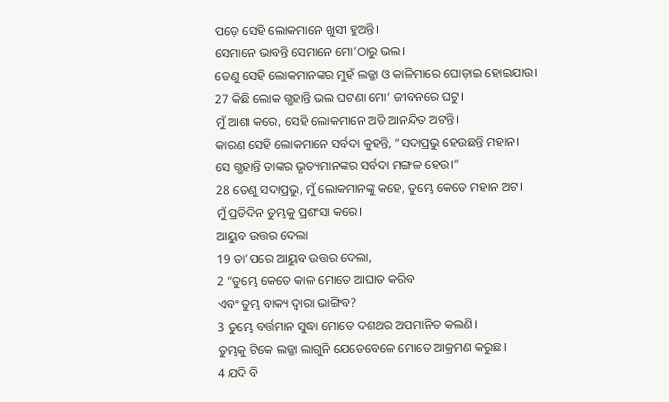ପଡ଼େ ସେହି ଲୋକମାନେ ଖୁସୀ ହୁଅନ୍ତି।
ସେମାନେ ଭାବନ୍ତି ସେମାନେ ମୋ’ଠାରୁ ଭଲ।
ତେଣୁ ସେହି ଲୋକମାନଙ୍କର ମୁହଁ ଲଜ୍ଜା ଓ କାଳିମାରେ ଘୋଡ଼ାଇ ହୋଇଯାଉ।
27 କିଛି ଲୋକ ଗ୍ଭହାନ୍ତି ଭଲ ଘଟଣା ମୋ’ ଜୀବନରେ ଘଟୁ।
ମୁଁ ଆଶା କରେ, ସେହି ଲୋକମାନେ ଅତି ଆନନ୍ଦିତ ଅଟନ୍ତି।
କାରଣ ସେହି ଲୋକମାନେ ସର୍ବଦା କୁହନ୍ତି, “ସଦାପ୍ରଭୁ ହେଉଛନ୍ତି ମହାନ।
ସେ ଗ୍ଭହାନ୍ତି ତାଙ୍କର ଭୃତ୍ୟମାନଙ୍କର ସର୍ବଦା ମଙ୍ଗଳ ହେଉ।”
28 ତେଣୁ ସଦାପ୍ରଭୁ, ମୁଁ ଲୋକମାନଙ୍କୁ କହେ, ତୁମ୍ଭେ କେତେ ମହାନ ଅଟ।
ମୁଁ ପ୍ରତିଦିନ ତୁମ୍ଭକୁ ପ୍ରଶଂସା କରେ।
ଆୟୁବ ଉତ୍ତର ଦେଲା
19 ତା’ପରେ ଆୟୁବ ଉତ୍ତର ଦେଲା,
2 “ତୁମ୍ଭେ କେତେ କାଳ ମୋତେ ଆଘାତ କରିବ
ଏବଂ ତୁମ୍ଭ ବାକ୍ୟ ଦ୍ୱାରା ଭାଙ୍ଗିବ?
3 ତୁମ୍ଭେ ବର୍ତ୍ତମାନ ସୁଦ୍ଧା ମୋତେ ଦଶଥର ଅପମାନିତ କଲଣି।
ତୁମ୍ଭକୁ ଟିକେ ଲଜ୍ଜା ଲାଗୁନି ଯେତେବେଳେ ମୋତେ ଆକ୍ରମଣ କରୁଛ।
4 ଯଦି ବି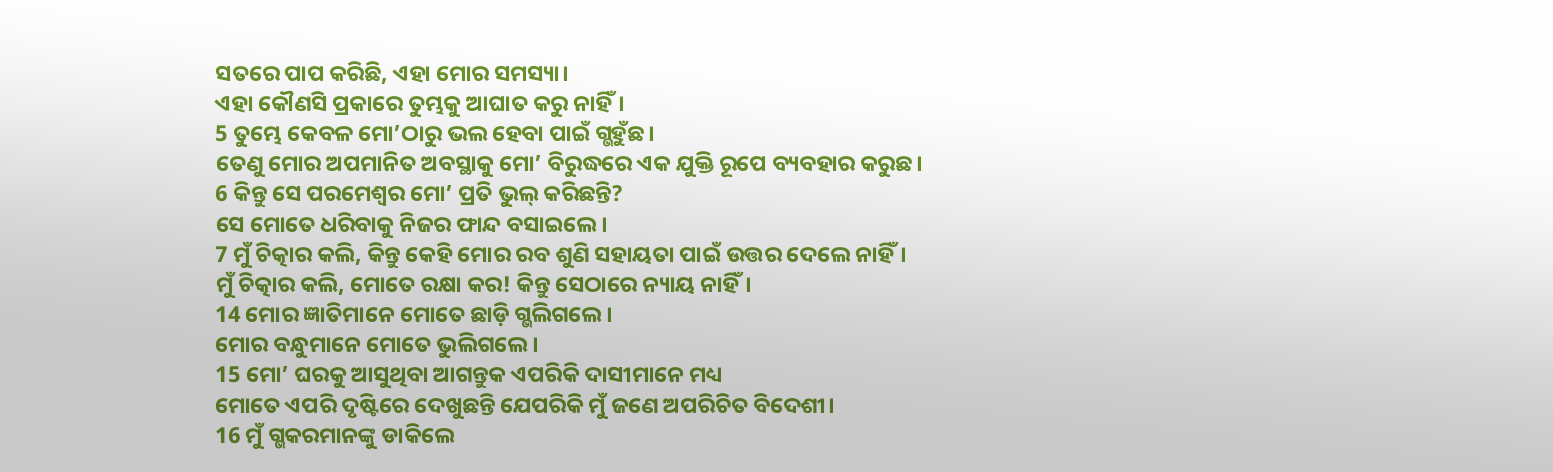ସତରେ ପାପ କରିଛି, ଏହା ମୋର ସମସ୍ୟା।
ଏହା କୌଣସି ପ୍ରକାରେ ତୁମ୍ଭକୁ ଆଘାତ କରୁ ନାହିଁ।
5 ତୁମ୍ଭେ କେବଳ ମୋ’ଠାରୁ ଭଲ ହେବା ପାଇଁ ଗ୍ଭହୁଁଛ।
ତେଣୁ ମୋର ଅପମାନିତ ଅବସ୍ଥାକୁ ମୋ’ ବିରୁଦ୍ଧରେ ଏକ ଯୁକ୍ତି ରୂପେ ବ୍ୟବହାର କରୁଛ।
6 କିନ୍ତୁ ସେ ପରମେଶ୍ୱର ମୋ’ ପ୍ରତି ଭୁଲ୍ କରିଛନ୍ତି?
ସେ ମୋତେ ଧରିବାକୁ ନିଜର ଫାନ୍ଦ ବସାଇଲେ।
7 ମୁଁ ଚିତ୍କାର କଲି, କିନ୍ତୁ କେହି ମୋର ରବ ଶୁଣି ସହାୟତା ପାଇଁ ଉତ୍ତର ଦେଲେ ନାହିଁ।
ମୁଁ ଚିତ୍କାର କଲି, ମୋତେ ରକ୍ଷା କର! କିନ୍ତୁ ସେଠାରେ ନ୍ୟାୟ ନାହିଁ।
14 ମୋର ଜ୍ଞାତିମାନେ ମୋତେ ଛାଡ଼ି ଗ୍ଭଲିଗଲେ।
ମୋର ବନ୍ଧୁମାନେ ମୋତେ ଭୁଲିଗଲେ।
15 ମୋ’ ଘରକୁ ଆସୁଥିବା ଆଗନ୍ତୁକ ଏପରିକି ଦାସୀମାନେ ମଧ୍ୟ
ମୋତେ ଏପରି ଦୃଷ୍ଟିରେ ଦେଖୁଛନ୍ତି ଯେପରିକି ମୁଁ ଜଣେ ଅପରିଚିତ ବିଦେଶୀ।
16 ମୁଁ ଗ୍ଭକରମାନଙ୍କୁ ଡାକିଲେ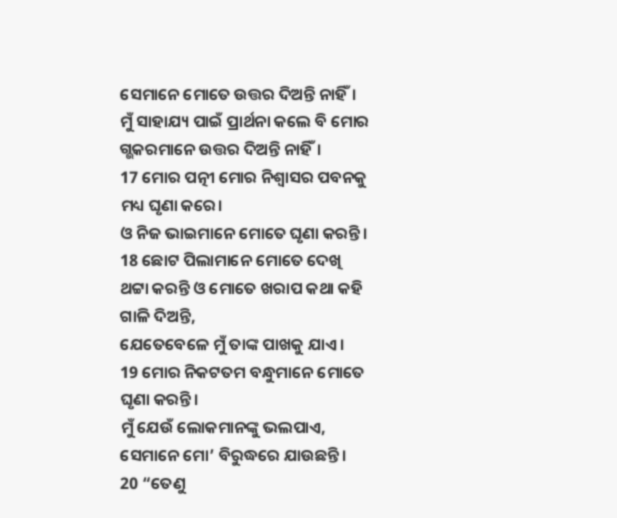ସେମାନେ ମୋତେ ଉତ୍ତର ଦିଅନ୍ତି ନାହିଁ।
ମୁଁ ସାହାଯ୍ୟ ପାଇଁ ପ୍ରାର୍ଥନା କଲେ ବି ମୋର ଗ୍ଭକରମାନେ ଉତ୍ତର ଦିଅନ୍ତି ନାହିଁ।
17 ମୋର ପତ୍ନୀ ମୋର ନିଶ୍ୱାସର ପବନକୁ ମଧ୍ୟ ଘୃଣା କରେ।
ଓ ନିଜ ଭାଇମାନେ ମୋତେ ଘୃଣା କରନ୍ତି।
18 ଛୋଟ ପିଲାମାନେ ମୋତେ ଦେଖି ଥଟ୍ଟା କରନ୍ତି ଓ ମୋତେ ଖରାପ କଥା କହି ଗାଳି ଦିଅନ୍ତି,
ଯେତେବେଳେ ମୁଁ ତାଙ୍କ ପାଖକୁ ଯାଏ।
19 ମୋର ନିକଟତମ ବନ୍ଧୁମାନେ ମୋତେ ଘୃଣା କରନ୍ତି।
ମୁଁ ଯେଉଁ ଲୋକମାନଙ୍କୁ ଭଲପାଏ, ସେମାନେ ମୋ’ ବିରୁଦ୍ଧରେ ଯାଉଛନ୍ତି।
20 “ତେଣୁ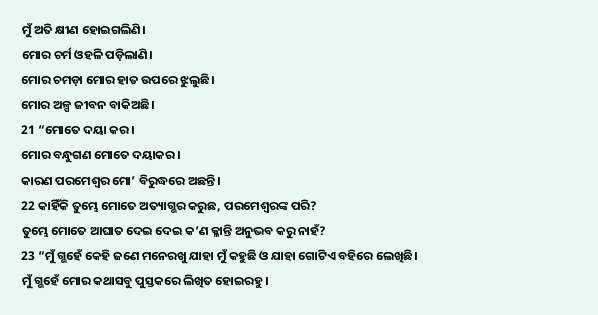ମୁଁ ଅତି କ୍ଷୀଣ ହୋଇଗଲିଣି।
ମୋର ଚର୍ମ ଓହଳି ପଡ଼ିଲାଣି।
ମୋର ଚମଡ଼ା ମୋର ହାତ ଉପରେ ଝୁଲୁଛି।
ମୋର ଅଳ୍ପ ଜୀବନ ବାକିଅଛି।
21 “ମୋତେ ଦୟା କର।
ମୋର ବନ୍ଧୁଗଣ ମୋତେ ଦୟାକର।
କାରଣ ପରମେଶ୍ୱର ମୋ’ ବିରୁଦ୍ଧରେ ଅଛନ୍ତି।
22 କାହିଁକି ତୁମ୍ଭେ ମୋତେ ଅତ୍ୟାଗ୍ଭର କରୁଛ, ପରମେଶ୍ୱରଙ୍କ ପରି?
ତୁମ୍ଭେ ମୋତେ ଆଘାତ ଦେଇ ଦେଇ କ’ଣ କ୍ଳାନ୍ତି ଅନୁଭବ କରୁ ନାହଁ?
23 “ମୁଁ ଗ୍ଭହେଁ କେହି ଜଣେ ମନେରଖୁ ଯାହା ମୁଁ କହୁଛି ଓ ଯାହା ଗୋଟିଏ ବହିରେ ଲେଖିଛି।
ମୁଁ ଗ୍ଭହେଁ ମୋର କଥାସବୁ ପୁସ୍ତକରେ ଲିଖିତ ହୋଇରହୁ।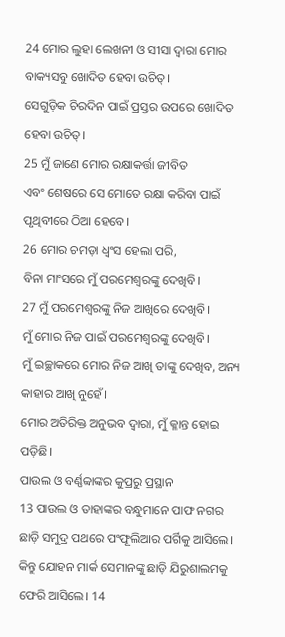24 ମୋର ଲୁହା ଲେଖନୀ ଓ ସୀସା ଦ୍ୱାରା ମୋର ବାକ୍ୟସବୁ ଖୋଦିତ ହେବା ଉଚିତ୍।
ସେଗୁଡ଼ିକ ଚିରଦିନ ପାଇଁ ପ୍ରସ୍ତର ଉପରେ ଖୋଦିତ ହେବା ଉଚିତ୍।
25 ମୁଁ ଜାଣେ ମୋର ରକ୍ଷାକର୍ତ୍ତା ଜୀବିତ
ଏବଂ ଶେଷରେ ସେ ମୋତେ ରକ୍ଷା କରିବା ପାଇଁ ପୃଥିବୀରେ ଠିଆ ହେବେ।
26 ମୋର ଚମଡ଼ା ଧ୍ୱଂସ ହେଲା ପରି,
ବିନା ମାଂସରେ ମୁଁ ପରମେଶ୍ୱରଙ୍କୁ ଦେଖିବି।
27 ମୁଁ ପରମେଶ୍ୱରଙ୍କୁ ନିଜ ଆଖିରେ ଦେଖିବି।
ମୁଁ ମୋର ନିଜ ପାଇଁ ପରମେଶ୍ୱରଙ୍କୁ ଦେଖିବି।
ମୁଁ ଇଚ୍ଛାକରେ ମୋର ନିଜ ଆଖି ତାଙ୍କୁ ଦେଖିବ, ଅନ୍ୟ କାହାର ଆଖି ନୁହେଁ।
ମୋର ଅତିରିକ୍ତ ଅନୁଭବ ଦ୍ୱାରା, ମୁଁ କ୍ଳାନ୍ତ ହୋଇ ପଡ଼ିଛି।
ପାଉଲ ଓ ବର୍ଣ୍ଣବ୍ବାଙ୍କର କୁପ୍ରରୁ ପ୍ରସ୍ଥାନ
13 ପାଉଲ ଓ ତାହାଙ୍କର ବନ୍ଧୁମାନେ ପାଫ ନଗର ଛାଡ଼ି ସମୁଦ୍ର ପଥରେ ପଂଫୂଲିଆର ପର୍ଗିକୁ ଆସିଲେ। କିନ୍ତୁ ଯୋହନ ମାର୍କ ସେମାନଙ୍କୁ ଛାଡ଼ି ଯିରୁଶାଲମକୁ ଫେରି ଆସିଲେ। 14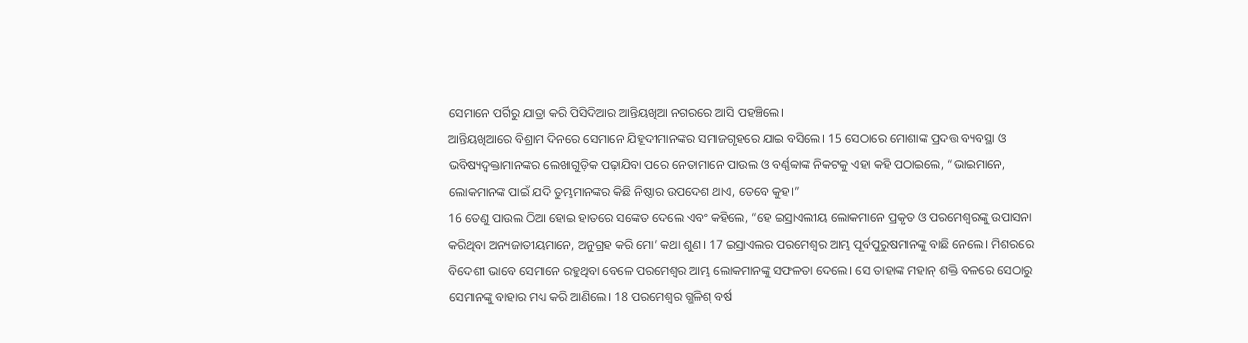ସେମାନେ ପର୍ଗିରୁ ଯାତ୍ରା କରି ପିସିଦିଆର ଆନ୍ତିୟଖିଆ ନଗରରେ ଆସି ପହଞ୍ଚିଲେ।
ଆନ୍ତିୟଖିଆରେ ବିଶ୍ରାମ ଦିନରେ ସେମାନେ ଯିହୂଦୀମାନଙ୍କର ସମାଜଗୃହରେ ଯାଇ ବସିଲେ। 15 ସେଠାରେ ମୋଶାଙ୍କ ପ୍ରଦତ୍ତ ବ୍ୟବସ୍ଥା ଓ ଭବିଷ୍ୟଦ୍ବକ୍ତାମାନଙ୍କର ଲେଖାଗୁଡ଼ିକ ପଢ଼ାଯିବା ପରେ ନେତାମାନେ ପାଉଲ ଓ ବର୍ଣ୍ଣବ୍ବାଙ୍କ ନିକଟକୁ ଏହା କହି ପଠାଇଲେ, “ଭାଇମାନେ, ଲୋକମାନଙ୍କ ପାଇଁ ଯଦି ତୁମ୍ଭମାନଙ୍କର କିଛି ନିଷ୍ଠାର ଉପଦେଶ ଥାଏ, ତେବେ କୁହ।”
16 ତେଣୁ ପାଉଲ ଠିଆ ହୋଇ ହାତରେ ସଙ୍କେତ ଦେଲେ ଏବଂ କହିଲେ, “ହେ ଇସ୍ରାଏଲୀୟ ଲୋକମାନେ ପ୍ରକୃତ ଓ ପରମେଶ୍ୱରଙ୍କୁ ଉପାସନା କରିଥିବା ଅନ୍ୟଜାତୀୟମାନେ, ଅନୁଗ୍ରହ କରି ମୋ’ କଥା ଶୁଣ। 17 ଇସ୍ରାଏଲର ପରମେଶ୍ୱର ଆମ୍ଭ ପୂର୍ବପୁରୁଷମାନଙ୍କୁ ବାଛି ନେଲେ। ମିଶରରେ ବିଦେଶୀ ଭାବେ ସେମାନେ ରହୁଥିବା ବେଳେ ପରମେଶ୍ୱର ଆମ୍ଭ ଲୋକମାନଙ୍କୁ ସଫଳତା ଦେଲେ। ସେ ତାହାଙ୍କ ମହାନ୍ ଶକ୍ତି ବଳରେ ସେଠାରୁ ସେମାନଙ୍କୁ ବାହାର ମଧ୍ୟ କରି ଆଣିଲେ। 18 ପରମେଶ୍ୱର ଗ୍ଭଳିଶ୍ ବର୍ଷ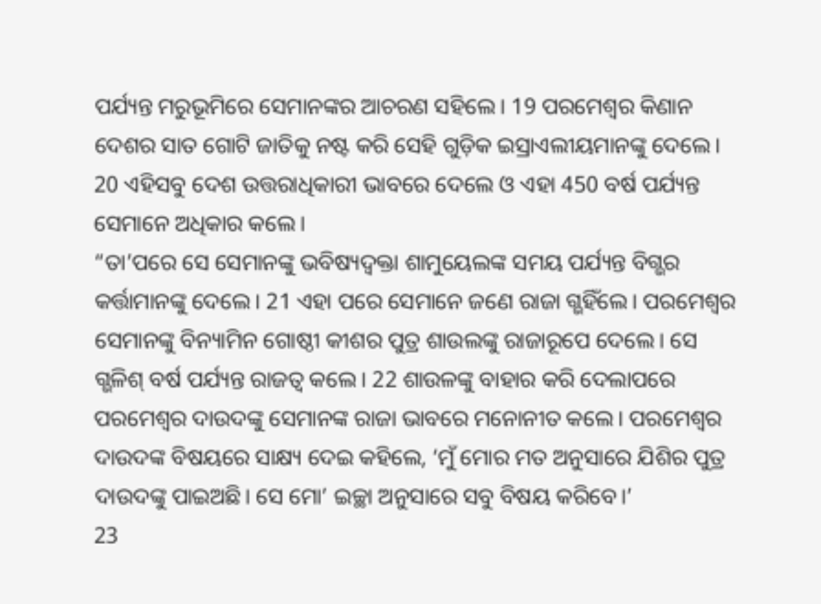ପର୍ଯ୍ୟନ୍ତ ମରୁଭୂମିରେ ସେମାନଙ୍କର ଆଚରଣ ସହିଲେ। 19 ପରମେଶ୍ୱର କିଣାନ ଦେଶର ସାତ ଗୋଟି ଜାତିକୁ ନଷ୍ଟ କରି ସେହି ଗୁଡ଼ିକ ଇସ୍ରାଏଲୀୟମାନଙ୍କୁ ଦେଲେ। 20 ଏହିସବୁ ଦେଶ ଉତ୍ତରାଧିକାରୀ ଭାବରେ ଦେଲେ ଓ ଏହା 450 ବର୍ଷ ପର୍ଯ୍ୟନ୍ତ ସେମାନେ ଅଧିକାର କଲେ।
“ତା’ପରେ ସେ ସେମାନଙ୍କୁ ଭବିଷ୍ୟଦ୍ବକ୍ତା ଶାମୁୟେଲଙ୍କ ସମୟ ପର୍ଯ୍ୟନ୍ତ ବିଗ୍ଭର କର୍ତ୍ତାମାନଙ୍କୁ ଦେଲେ। 21 ଏହା ପରେ ସେମାନେ ଜଣେ ରାଜା ଗ୍ଭହିଁଲେ। ପରମେଶ୍ୱର ସେମାନଙ୍କୁ ବିନ୍ୟାମିନ ଗୋଷ୍ଠୀ କୀଶର ପୁତ୍ର ଶାଉଲଙ୍କୁ ରାଜାରୂପେ ଦେଲେ। ସେ ଗ୍ଭଳିଶ୍ ବର୍ଷ ପର୍ଯ୍ୟନ୍ତ ରାଜତ୍ୱ କଲେ। 22 ଶାଉଳଙ୍କୁ ବାହାର କରି ଦେଲାପରେ ପରମେଶ୍ୱର ଦାଉଦଙ୍କୁ ସେମାନଙ୍କ ରାଜା ଭାବରେ ମନୋନୀତ କଲେ। ପରମେଶ୍ୱର ଦାଉଦଙ୍କ ବିଷୟରେ ସାକ୍ଷ୍ୟ ଦେଇ କହିଲେ, ‘ମୁଁ ମୋର ମତ ଅନୁସାରେ ଯିଶିର ପୁତ୍ର ଦାଉଦଙ୍କୁ ପାଇଅଛି। ସେ ମୋ’ ଇଚ୍ଛା ଅନୁସାରେ ସବୁ ବିଷୟ କରିବେ।’
23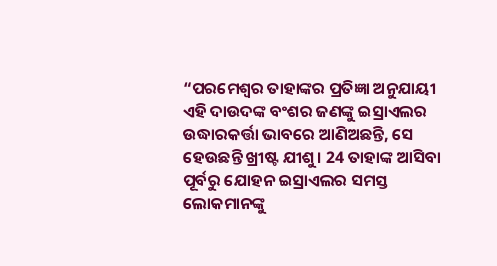“ପରମେଶ୍ୱର ତାହାଙ୍କର ପ୍ରତିଜ୍ଞା ଅନୁଯାୟୀ ଏହି ଦାଉଦଙ୍କ ବଂଶର ଜଣଙ୍କୁ ଇସ୍ରାଏଲର ଉଦ୍ଧାରକର୍ତ୍ତା ଭାବରେ ଆଣିଅଛନ୍ତି, ସେ ହେଉଛନ୍ତି ଖ୍ରୀଷ୍ଟ ଯୀଶୁ। 24 ତାହାଙ୍କ ଆସିବା ପୂର୍ବରୁ ଯୋହନ ଇସ୍ରାଏଲର ସମସ୍ତ ଲୋକମାନଙ୍କୁ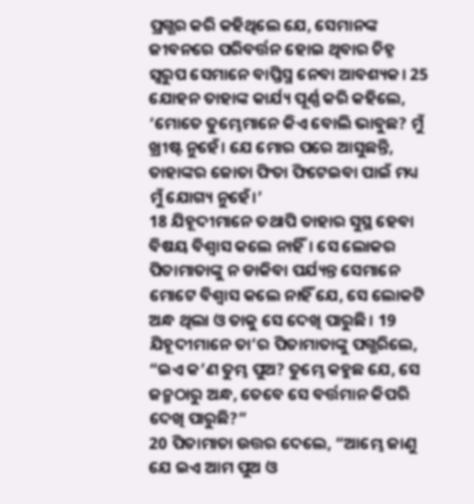ପ୍ରଗ୍ଭର କରି କହିଥିଲେ ଯେ, ସେମାନଙ୍କ ଜୀବନରେ ପରିବର୍ତ୍ତନ ହୋଇ ଥିବାର ଚିହ୍ନ ସ୍ୱରୁପ ସେମାନେ ବାପ୍ତିସ୍ମ ନେବା ଆବଶ୍ୟକ। 25 ଯୋହନ ତାହାଙ୍କ କାର୍ଯ୍ୟ ପୂର୍ଣ୍ଣ କରି କହିଲେ, ‘ମୋତେ ତୁମ୍ଭେମାନେ କିଏ ବୋଲି ଭାବୁଛ? ମୁଁ ଖ୍ରୀଷ୍ଟ ନୁହେଁ। ଯେ ମୋର ପରେ ଆସୁଛନ୍ତି, ତାହାଙ୍କର ଜୋତା ଫିତା ଫିଟେଇବା ପାଇଁ ମଧ୍ୟ ମୁଁ ଯୋଗ୍ୟ ନୁହେଁ।’
18 ଯିହୂଦୀମାନେ ତଥାପି ତାହାର ସୁସ୍ଥ ହେବା ବିଷୟ ବିଶ୍ୱାସ କଲେ ନାହିଁ। ସେ ଲୋକର ପିତାମାତାଙ୍କୁ ନ ଡାକିବା ପର୍ଯ୍ୟନ୍ତ ସେମାନେ ମୋଟେ ବିଶ୍ୱାସ କଲେ ନାହିଁ ଯେ, ସେ ଲୋକଟି ଅନ୍ଧ ଥିଲା ଓ ତାକୁ ସେ ଦେଖି ପାରୁଛି। 19 ଯିହୂଦୀମାନେ ତା’ର ପିତାମାତାଙ୍କୁ ପଗ୍ଭରିଲେ, “ଇଏ କ’ଣ ତୁମ୍ଭ ପୁଅ? ତୁମ୍ଭେ କହୁଛ ଯେ, ସେ ଜନ୍ମଠାରୁ ଅନ୍ଧ, ତେବେ ସେ ବର୍ତ୍ତମାନ କିପରି ଦେଖି ପାରୁଛି?”
20 ପିତାମାତା ଉତ୍ତର ଦେଲେ, “ଆମ୍ଭେ ଜାଣୁ ଯେ ଇଏ ଆମ ପୁଅ ଓ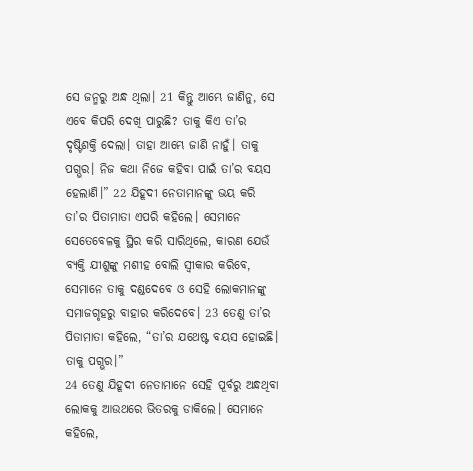ସେ ଜନ୍ମରୁ ଅନ୍ଧ ଥିଲା। 21 କିନ୍ତୁ ଆମ୍ଭେ ଜାଣିନୁ, ସେ ଏବେ କିପରି ଦେଖି ପାରୁଛି? ତାକୁ କିଏ ତା’ର ଦୃଷ୍ଟିଶକ୍ତି ଦେଲା। ତାହା ଆମ୍ଭେ ଜାଣି ନାହୁଁ। ତାକୁ ପଗ୍ଭର। ନିଜ କଥା ନିଜେ କହିବା ପାଇଁ ତା’ର ବୟସ ହେଲାଣି।” 22 ଯିହୂଦୀ ନେତାମାନଙ୍କୁ ଭୟ କରି ତା’ର ପିତାମାତା ଏପରି କହିଲେ। ସେମାନେ ସେତେବେଳକୁ ସ୍ଥିର କରି ସାରିଥିଲେ, କାରଣ ଯେଉଁ ବ୍ୟକ୍ତି ଯୀଶୁଙ୍କୁ ମଶୀହ ବୋଲି ସ୍ୱୀକାର କରିବେ, ସେମାନେ ତାକୁ ଦଣ୍ଡଦେବେ ଓ ସେହି ଲୋକମାନଙ୍କୁ ସମାଜଗୃହରୁ ବାହାର କରିଦେବେ। 23 ତେଣୁ ତା’ର ପିତାମାତା କହିଲେ, “ତା’ର ଯଥେଷ୍ଟ ବୟସ ହୋଇଛି। ତାକୁ ପଗ୍ଭର।”
24 ତେଣୁ ଯିହୂଦୀ ନେତାମାନେ ସେହି ପୂର୍ବରୁ ଅନ୍ଧଥିବା ଲୋକକୁ ଆଉଥରେ ଭିତରକୁ ଡାକିଲେ। ସେମାନେ କହିଲେ,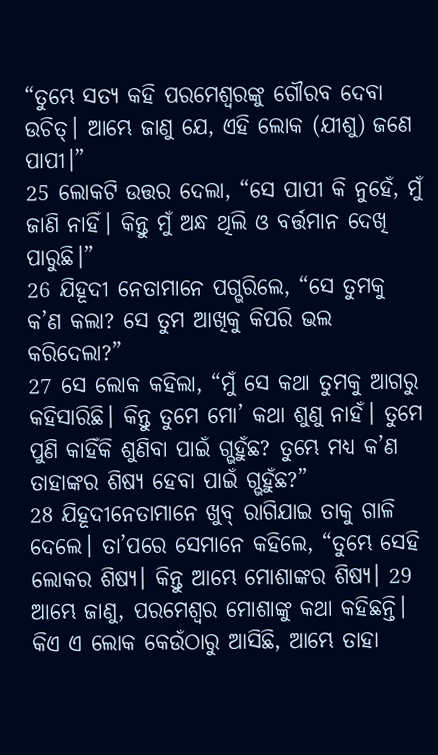“ତୁମ୍ଭେ ସତ୍ୟ କହି ପରମେଶ୍ୱରଙ୍କୁ ଗୌରବ ଦେବା ଉଚିତ୍। ଆମ୍ଭେ ଜାଣୁ ଯେ, ଏହି ଲୋକ (ଯୀଶୁ) ଜଣେ ପାପୀ।”
25 ଲୋକଟି ଉତ୍ତର ଦେଲା, “ସେ ପାପୀ କି ନୁହେଁ, ମୁଁ ଜାଣି ନାହିଁ। କିନ୍ତୁ ମୁଁ ଅନ୍ଧ ଥିଲି ଓ ବର୍ତ୍ତମାନ ଦେଖି ପାରୁଛି।”
26 ଯିହୂଦୀ ନେତାମାନେ ପଗ୍ଭରିଲେ, “ସେ ତୁମକୁ କ’ଣ କଲା? ସେ ତୁମ ଆଖିକୁ କିପରି ଭଲ କରିଦେଲା?”
27 ସେ ଲୋକ କହିଲା, “ମୁଁ ସେ କଥା ତୁମକୁ ଆଗରୁ କହିସାରିଛି। କିନ୍ତୁ ତୁମେ ମୋ’ କଥା ଶୁଣୁ ନାହଁ। ତୁମେ ପୁଣି କାହିଁକି ଶୁଣିବା ପାଇଁ ଗ୍ଭହୁଁଛ? ତୁମ୍ଭେ ମଧ୍ୟ କ’ଣ ତାହାଙ୍କର ଶିଷ୍ୟ ହେବା ପାଇଁ ଗ୍ଭହୁଁଛ?”
28 ଯିହୂଦୀନେତାମାନେ ଖୁବ୍ ରାଗିଯାଇ ତାକୁ ଗାଳି ଦେଲେ। ତା’ପରେ ସେମାନେ କହିଲେ, “ତୁମ୍ଭେ ସେହି ଲୋକର ଶିଷ୍ୟ। କିନ୍ତୁ ଆମ୍ଭେ ମୋଶାଙ୍କର ଶିଷ୍ୟ। 29 ଆମ୍ଭେ ଜାଣୁ, ପରମେଶ୍ୱର ମୋଶାଙ୍କୁ କଥା କହିଛନ୍ତି। କିଏ ଏ ଲୋକ କେଉଁଠାରୁ ଆସିଛି, ଆମ୍ଭେ ତାହା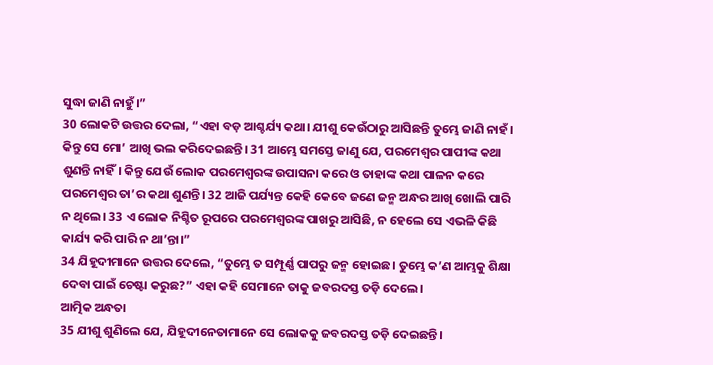ସୁଦ୍ଧା ଜାଣି ନାହୁଁ।”
30 ଲୋକଟି ଉତ୍ତର ଦେଲା, “ଏହା ବଡ଼ ଆଶ୍ଚର୍ଯ୍ୟ କଥା। ଯୀଶୁ କେଉଁଠାରୁ ଆସିଛନ୍ତି ତୁମ୍ଭେ ଜାଣି ନାହଁ। କିନ୍ତୁ ସେ ମୋ’ ଆଖି ଭଲ କରିଦେଇଛନ୍ତି। 31 ଆମ୍ଭେ ସମସ୍ତେ ଜାଣୁ ଯେ, ପରମେଶ୍ୱର ପାପୀଙ୍କ କଥା ଶୁଣନ୍ତି ନାହିଁ। କିନ୍ତୁ ଯେଉଁ ଲୋକ ପରମେଶ୍ୱରଙ୍କ ଉପାସନା କରେ ଓ ତାହାଙ୍କ କଥା ପାଳନ କରେ ପରମେଶ୍ୱର ତା’ର କଥା ଶୁଣନ୍ତି। 32 ଆଜି ପର୍ଯ୍ୟନ୍ତ କେହି କେବେ ଜଣେ ଜନ୍ମ ଅନ୍ଧର ଆଖି ଖୋଲି ପାରି ନ ଥିଲେ। 33 ଏ ଲୋକ ନିଶ୍ଚିତ ରୂପରେ ପରମେଶ୍ୱରଙ୍କ ପାଖରୁ ଆସିଛି, ନ ହେଲେ ସେ ଏଭଳି କିଛି କାର୍ଯ୍ୟ କରି ପାରି ନ ଥା’ନ୍ତା।”
34 ଯିହୂଦୀମାନେ ଉତ୍ତର ଦେଲେ, “ତୁମ୍ଭେ ତ ସମ୍ପୂର୍ଣ୍ଣ ପାପରୁ ଜନ୍ମ ହୋଇଛ। ତୁମ୍ଭେ କ’ଣ ଆମ୍ଭକୁ ଶିକ୍ଷା ଦେବା ପାଇଁ ଚେଷ୍ଟା କରୁଛ?” ଏହା କହି ସେମାନେ ତାକୁ ଜବରଦସ୍ତ ତଡ଼ି ଦେଲେ।
ଆତ୍ମିକ ଅନ୍ଧତା
35 ଯୀଶୁ ଶୁଣିଲେ ଯେ, ଯିହୂଦୀନେତାମାନେ ସେ ଲୋକକୁ ଜବରଦସ୍ତ ତଡ଼ି ଦେଇଛନ୍ତି।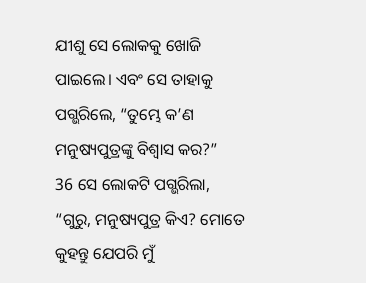ଯୀଶୁ ସେ ଲୋକକୁ ଖୋଜି ପାଇଲେ। ଏବଂ ସେ ତାହାକୁ ପଗ୍ଭରିଲେ, “ତୁମ୍ଭେ କ’ଣ ମନୁଷ୍ୟପୁତ୍ରଙ୍କୁ ବିଶ୍ୱାସ କର?”
36 ସେ ଲୋକଟି ପଗ୍ଭରିଲା, “ଗୁରୁ, ମନୁଷ୍ୟପୁତ୍ର କିଏ? ମୋତେ କୁହନ୍ତୁ ଯେପରି ମୁଁ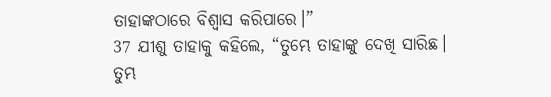ତାହାଙ୍କଠାରେ ବିଶ୍ୱାସ କରିପାରେ।”
37 ଯୀଶୁ ତାହାକୁ କହିଲେ, “ତୁମ୍ଭେ ତାହାଙ୍କୁ ଦେଖି ସାରିଛ। ତୁମ୍ଭ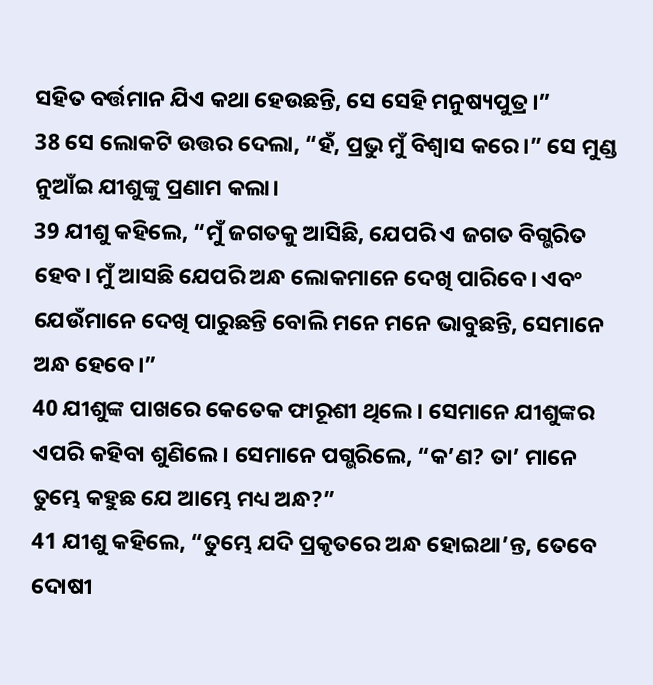ସହିତ ବର୍ତ୍ତମାନ ଯିଏ କଥା ହେଉଛନ୍ତି, ସେ ସେହି ମନୁଷ୍ୟପୁତ୍ର।”
38 ସେ ଲୋକଟି ଉତ୍ତର ଦେଲା, “ହଁ, ପ୍ରଭୁ ମୁଁ ବିଶ୍ୱାସ କରେ।” ସେ ମୁଣ୍ଡ ନୁଆଁଇ ଯୀଶୁଙ୍କୁ ପ୍ରଣାମ କଲା।
39 ଯୀଶୁ କହିଲେ, “ମୁଁ ଜଗତକୁ ଆସିଛି, ଯେପରି ଏ ଜଗତ ବିଗ୍ଭରିତ ହେବ। ମୁଁ ଆସଛି ଯେପରି ଅନ୍ଧ ଲୋକମାନେ ଦେଖି ପାରିବେ। ଏବଂ ଯେଉଁମାନେ ଦେଖି ପାରୁଛନ୍ତି ବୋଲି ମନେ ମନେ ଭାବୁଛନ୍ତି, ସେମାନେ ଅନ୍ଧ ହେବେ।”
40 ଯୀଶୁଙ୍କ ପାଖରେ କେତେକ ଫାରୂଶୀ ଥିଲେ। ସେମାନେ ଯୀଶୁଙ୍କର ଏପରି କହିବା ଶୁଣିଲେ। ସେମାନେ ପଗ୍ଭରିଲେ, “କ’ଣ? ତା’ ମାନେ ତୁମ୍ଭେ କହୁଛ ଯେ ଆମ୍ଭେ ମଧ୍ୟ ଅନ୍ଧ?”
41 ଯୀଶୁ କହିଲେ, “ତୁମ୍ଭେ ଯଦି ପ୍ରକୃତରେ ଅନ୍ଧ ହୋଇଥା’ନ୍ତ, ତେବେ ଦୋଷୀ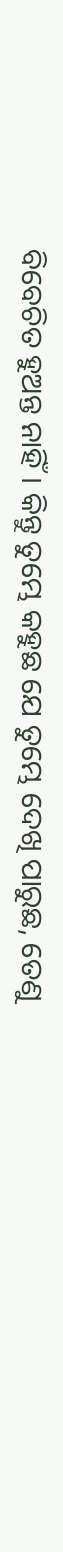ବିବେଚିତ ହୁଅନ୍ତ ନାହିଁ। କିନ୍ତୁ ତୁମ୍ଭେ କହୁଛ ଯେ ତୁମ୍ଭେ ଦେଖି ପାରୁଛ, ତେଣୁ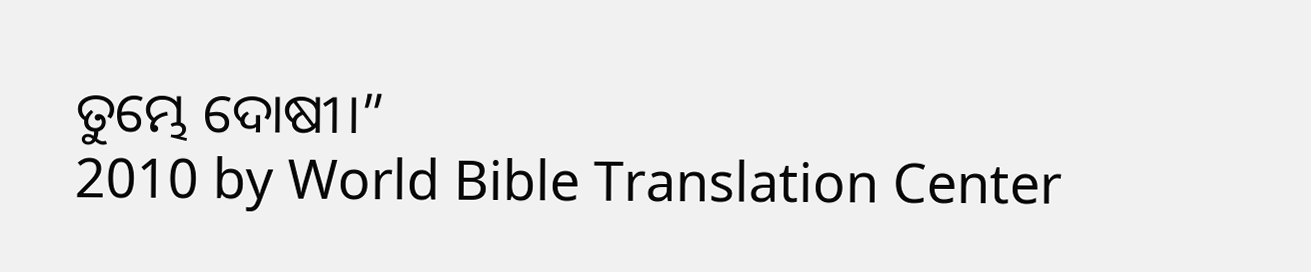ତୁମ୍ଭେ ଦୋଷୀ।”
2010 by World Bible Translation Center